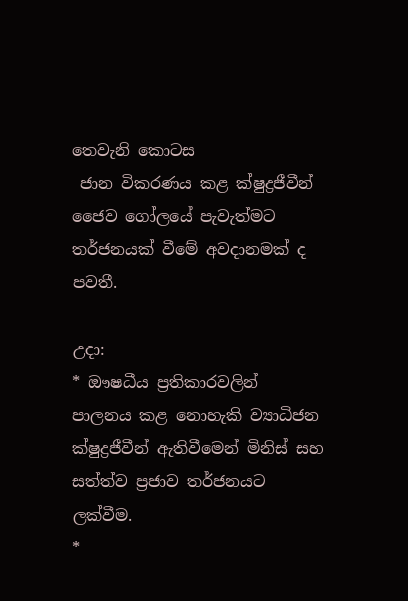තෙවැනි කොටස
 ජාන විකරණය කළ ක්ෂුද්‍රජීවීන් ජෛව ගෝලයේ පැවැත්මට තර්ජනයක් වීමේ අවදානමක් ද පවතී.

උදා:
* ඖෂධීය ප්‍රතිකාරවලින් පාලනය කළ නොහැකි ව්‍යාධිජන ක්ෂුද්‍රජීවීන් ඇතිවීමෙන් මිනිස් සහ සත්ත්ව ප්‍රජාව තර්ජනයට ලක්වීම.
*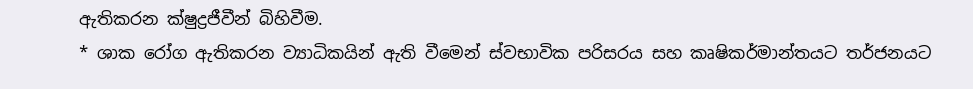ඇතිකරන ක්ෂුද්‍රජීවීන් බිහිවීම.
* ශාක රෝග ඇතිකරන ව්‍යාධිකයින් ඇති වීමෙන් ස්වභාවික පරිසරය සහ කෘෂිකර්මාන්තයට තර්ජනයට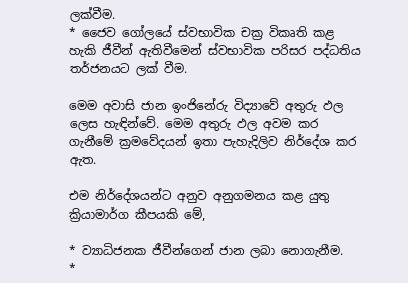ලක්වීම.
* ජෛව ගෝලයේ ස්වභාවික චක්‍ර විකෘති කළ හැකි ජීවීන් ඇතිවීමෙන් ස්වභාවික පරිසර පද්ධතිය තර්ජනයට ලක් වීම.

මෙම අවාසි ජාන ඉංජිනේරු විද්‍යාවේ අතුරු ඵල ලෙස හැඳින්වේ. මෙම අතුරු ඵල අවම කර ගැනීමේ ක්‍රමවේදයන් ඉතා පැහැදිලිව නිර්දේශ කර ඇත.

එම නිර්දේශයන්ට අනුව අනුගමනය කළ යුතු ක්‍රියාමාර්ග කීපයකි මේ,

* ව්‍යාධිජනක ජීවීන්ගෙන් ජාන ලබා නොගැනීම.
*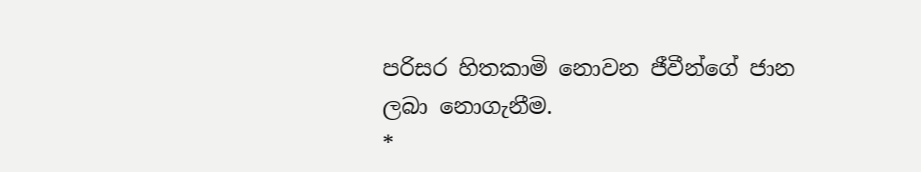පරිසර හිතකාමි නොවන ජීවීන්ගේ ජාන ලබා නොගැනීම.
*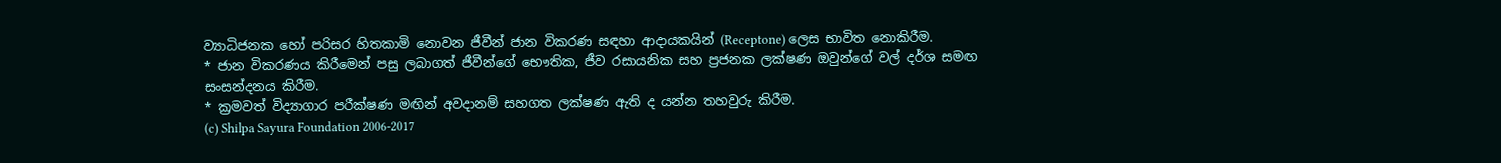ව්‍යාධිජනක හෝ පරිසර හිතකාමි නොවන ජීවීන් ජාන විකරණ සඳහා ආදායකයින් (Receptone) ලෙස භාවිත නොකිරීම.
* ජාන විකරණය කිරීමෙන් පසු ලබාගත් ජීවීන්ගේ භෞතික, ජීව රසායනික සහ ප්‍රජනක ලක්ෂණ ඔවුන්ගේ වල් දර්ශ සමඟ සංසන්දනය කිරීම.
* ක්‍රමවත් විද්‍යාගාර පරීක්ෂණ මඟින් අවදානම් සහගත ලක්ෂණ ඇති ද යන්න තහවුරු කිරීම.
(c) Shilpa Sayura Foundation 2006-2017